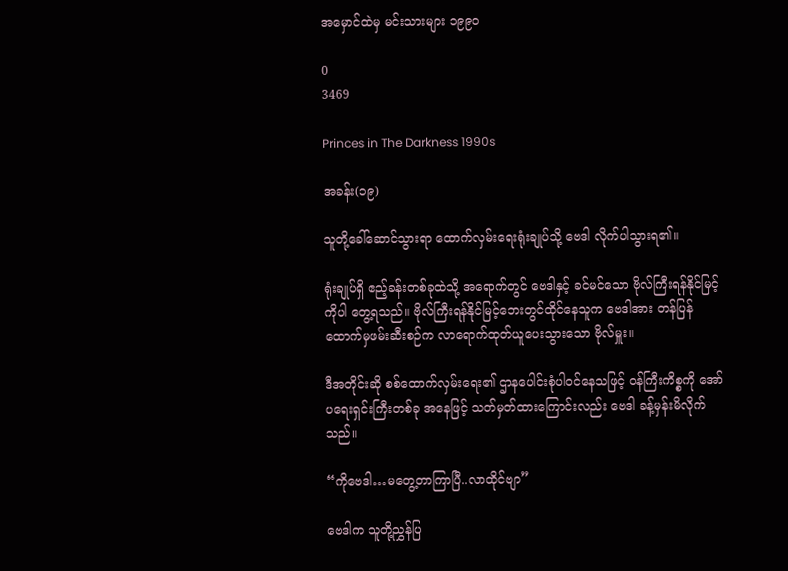အမှောင်ထဲမှ မင်းသားများ ၁၉၉၀

0
3469

Princes in The Darkness 1990s

အခန်း(၁၉)

သူတို့ခေါ်ဆောင်သွားရာ ထောက်လှမ်းရေးရုံးချုပ်သို့ ဗေဒါ လိုက်ပါသွားရ၏။

ရုံးချုပ်ရှိ ဧည့်ခန်းတစ်ခုထဲသို့ အရောက်တွင် ဗေဒါနှင့် ခင်မင်သော ဗိုလ်ကြီးရန်နိုင်မြင့် ကိုပါ တွေ့ရသည်။ ဗိုလ်ကြီးရန်နိုင်မြင့်ဘေးတွင်ထိုင်နေသူက ဗေဒါအား တန်ပြန်ထောက်မှဖမ်းဆီးစဉ်က လာရောက်ထုတ်ယူပေးသွားသော ဗိုလ်မှူး။

ဒီအတိုင်းဆို စစ်ထောက်လှမ်းရေး၏ ဌာနပေါင်းစုံပါဝင်နေသဖြင့် ဝန်ကြီးကိစ္စကို အော်ပရေးရှင်းကြီးတစ်ခု အနေဖြင့် သတ်မှတ်ထားကြောင်းလည်း ဗေဒါ ခန့်မှန်းမိလိုက်သည်။

“ကိုဗေဒါ…မတွေ့တာကြာပြီ..လာထိုင်ဗျာ”

ဗေဒါက သူတို့ညွှန်ပြ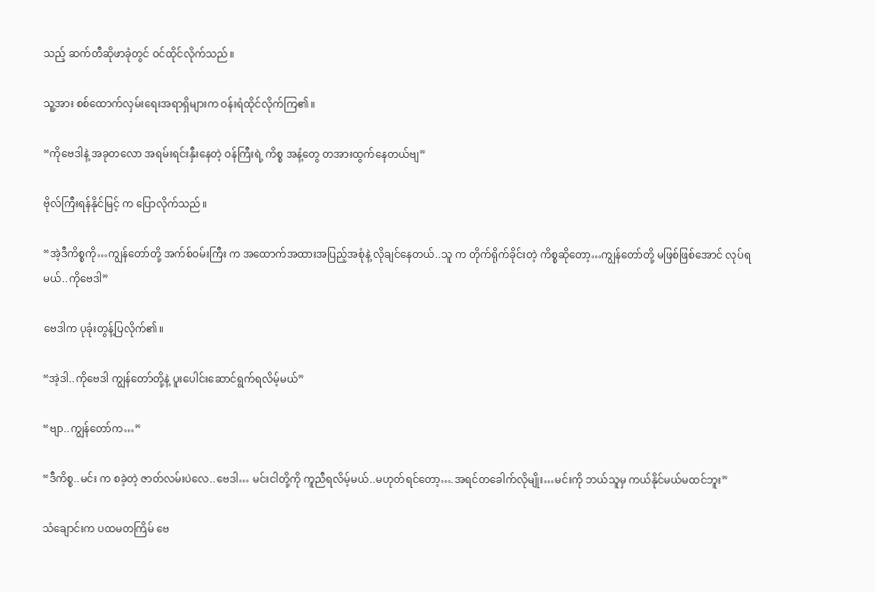သည့် ဆက်တီဆိုဖာခုံတွင် ဝင်ထိုင်လိုက်သည်။

သူ့အား စစ်ထောက်လှမ်းရေးအရာရှိများက ဝန်းရံထိုင်လိုက်ကြ၏။

“ကိုဗေဒါနဲ့ အခုတလော အရမ်းရင်းနှီးနေတဲ့ ဝန်ကြီးရဲ့ ကိစ္စ အနံ့တွေ တအားထွက်နေတယ်ဗျ”

ဗိုလ်ကြီးရန်နိုင်မြင့် က ပြောလိုက်သည်။

“အဲ့ဒီကိစ္စကို…ကျွန်တော်တို့ အက်စ်ဝမ်းကြီး က အထောက်အထားအပြည့်အစုံနဲ့ လိုချင်နေတယ်..သူ က တိုက်ရိုက်ခိုင်းတဲ့ ကိစ္စဆိုတော့…ကျွန်တော်တို့ မဖြစ်ဖြစ်အောင် လုပ်ရမယ်..ကိုဗေဒါ”

ဗေဒါက ပုခုံးတွန့်ပြလိုက်၏။

“အဲ့ဒါ..ကိုဗေဒါ ကျွန်တော်တို့နဲ့ ပူးပေါင်းဆောင်ရွက်ရလိမ့်မယ်”

“ဗျာ..ကျွန်တော်က…”

“ဒီကိစ္စ..မင်း က စခဲ့တဲ့ ဇာတ်လမ်းပဲလေ..ဗေဒါ… မင်းငါတို့ကို ကူညီရလိမ့်မယ်..မဟုတ်ရင်တော့….အရင်တခေါက်လိုမျိုး…မင်းကို ဘယ်သူမှ ကယ်နိုင်မယ်မထင်ဘူး”

သံချောင်းက ပထမတကြိမ် ဗေ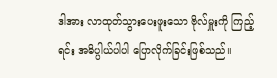ဒါအား လာထုတ်သွားပေးဖူးသော ဗိုလ်မှူးကို ကြည့်ရင်း အဓိပ္ပါယ်ပါပါ ပြောလိုက်ခြင်းဖြစ်သည်။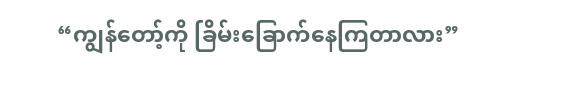“ကျွန်တော့်ကို ခြိမ်းခြောက်နေကြတာလား”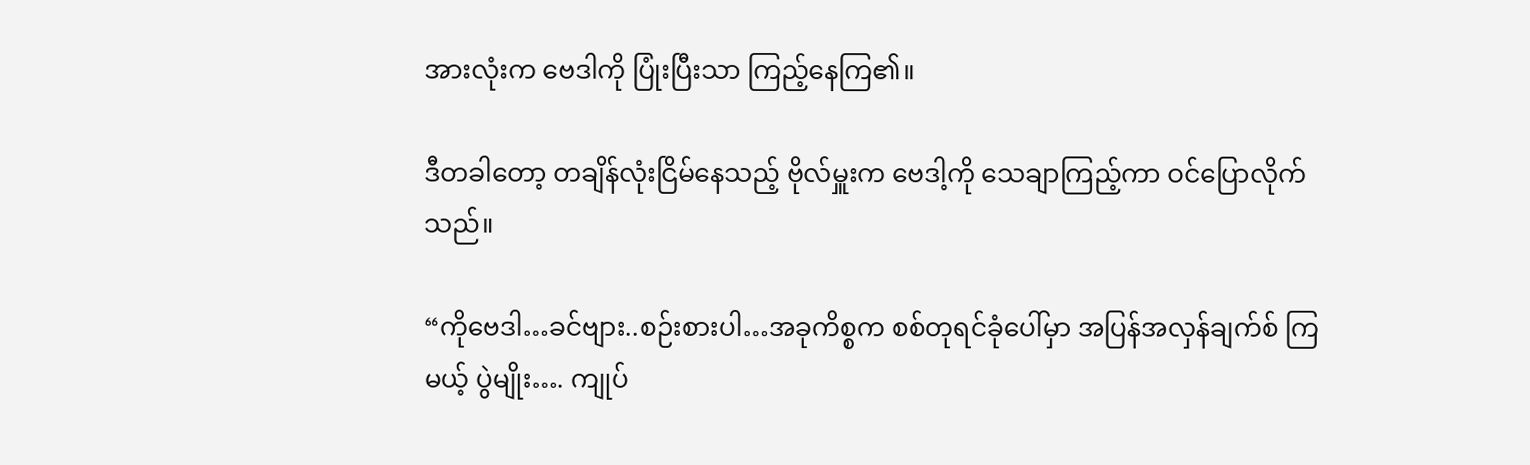အားလုံးက ဗေဒါကို ပြုံးပြီးသာ ကြည့်နေကြ၏။

ဒီတခါတော့ တချိန်လုံးငြိမ်နေသည့် ဗိုလ်မှူးက ဗေဒါ့ကို သေချာကြည့်ကာ ဝင်ပြောလိုက်သည်။

“ကိုဗေဒါ…ခင်ဗျား..စဉ်းစားပါ…အခုကိစ္စက စစ်တုရင်ခုံပေါ်မှာ အပြန်အလှန်ချက်စ် ကြမယ့် ပွဲမျိုး…. ကျုပ်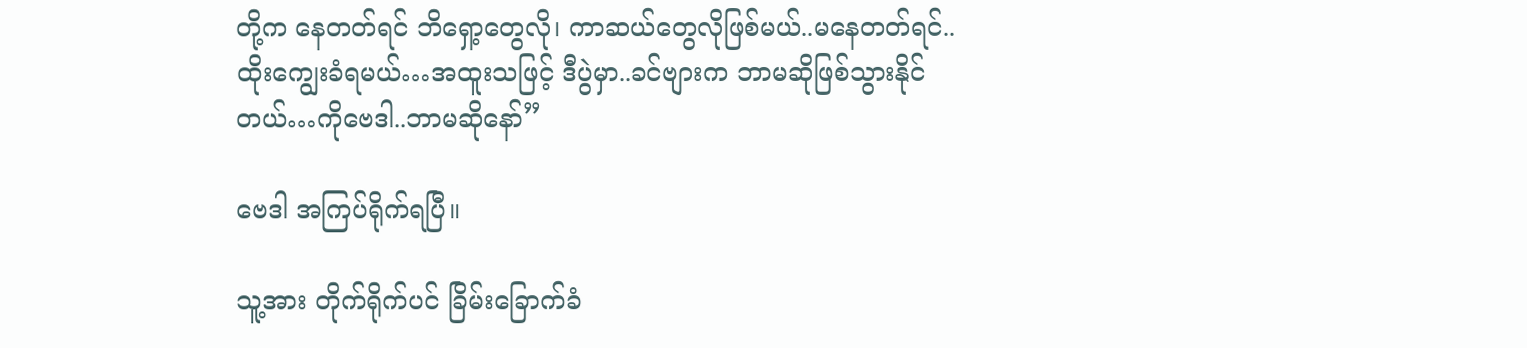တို့က နေတတ်ရင် ဘိရှော့တွေလို၊ ကာဆယ်တွေလိုဖြစ်မယ်..မနေတတ်ရင်..ထိုးကျွေးခံရမယ်…အထူးသဖြင့် ဒီပွဲမှာ..ခင်ဗျားက ဘာမဆိုဖြစ်သွားနိုင်တယ်…ကိုဗေဒါ..ဘာမဆိုနော်”

ဗေဒါ အကြပ်ရိုက်ရပြီ။

သူ့အား တိုက်ရိုက်ပင် ခြိမ်း‌ခြောက်ခံ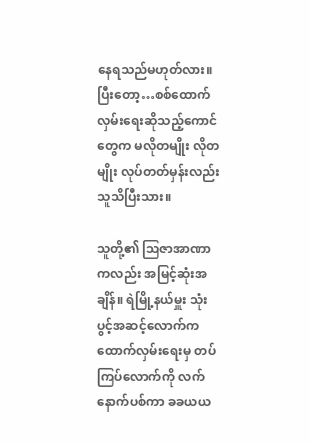နေရသည်မဟုတ်လား။ ပြီးတော့…စစ်ထောက်လှမ်း‌ရေးဆိုသည့်ကောင်တွေက မလိုတမျိုး လိုတမျိုး လုပ်တတ်မှန်းလည်း သူသိပြီးသား။

သူတို့၏ ဩဇာအာဏာကလည်း အမြင့်ဆုံးအချိန်။ ရဲမြို့နယ်မှူး သုံးပွင့်အဆင့်လောက်က ထောက်လှမ်းရေးမှ တပ်ကြပ်လောက်ကို လက်နောက်ပစ်ကာ ခခယယ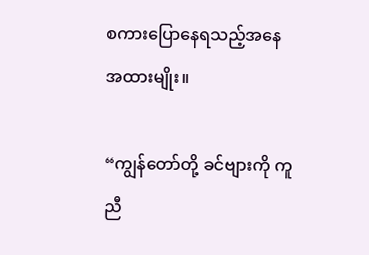စကားပြောနေရသည့်အနေအထားမျိုး။

“ကျွန်တော်တို့ ခင်ဗျားကို ကူညီ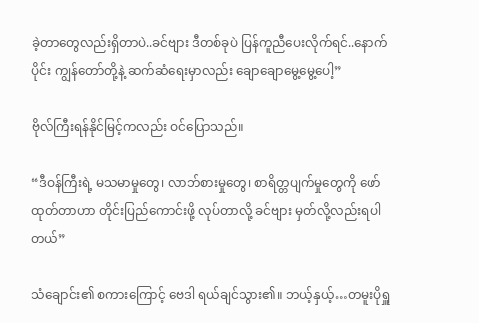ခဲ့တာတွေလည်းရှိတာပဲ..ခင်ဗျား ဒီတစ်ခုပဲ ပြန်ကူညီပေးလိုက်ရင်..နောက်ပိုင်း ကျွန်တော်တို့နဲ့ ဆက်ဆံရေးမှာလည်း ချောချောမွေ့မွေ့ပေါ့”

ဗိုလ်ကြီးရန်နိုင်မြင့်ကလည်း ဝင်ပြောသည်။

“ဒီဝန်ကြီးရဲ့ မသမာမှုတွေ၊ လာဘ်စားမှုတွေ၊ စာရိတ္တပျက်မှုတွေကို ဖော်ထုတ်တာဟာ တိုင်းပြည်ကောင်းဖို့ လုပ်တာလို့ ခင်ဗျား မှတ်လို့လည်းရပါတယ်”

သံချောင်း၏ စကားကြောင့် ဗေဒါ ရယ်ချင်သွား၏။ ဘယ့်နှယ့်…တမူးပိုရှူ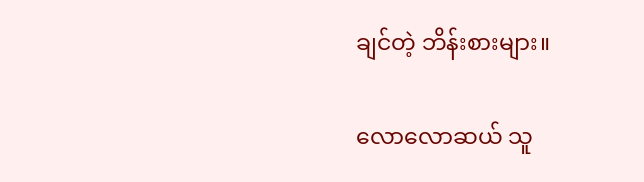ချင်တဲ့ ဘိန်းစားများ။

လောလောဆယ် သူ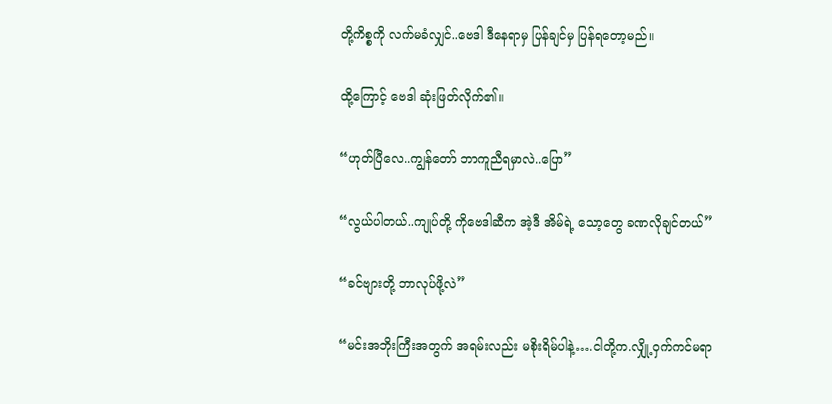တို့ကိစ္စကို လက်မခံလျှင်..ဗေဒါ ဒီနေရာမှ ပြန်ချင်မှ ပြန်ရတော့မည်။

ထို့ကြောင့် ဗေဒါ ဆုံးဖြတ်လိုက်၏။

“ဟုတ်ပြီလေ..ကျွန်တော် ဘာကူညီရမှာလဲ..ပြော”

“လွယ်ပါတယ်..ကျုပ်တို့ ကိုဗေဒါဆီက အဲ့ဒီ အိမ်ရဲ့ သော့တွေ ခဏလိုချင်တယ်”

“ခင်ဗျားတို့ ဘာလုပ်ဖို့လဲ”

“မင်းအဘိုးကြီးအတွက် အရမ်းလည်း မစိုးရိမ်ပါနဲ့….ငါတို့က.လျှို့ဝှက်ကင်မရာ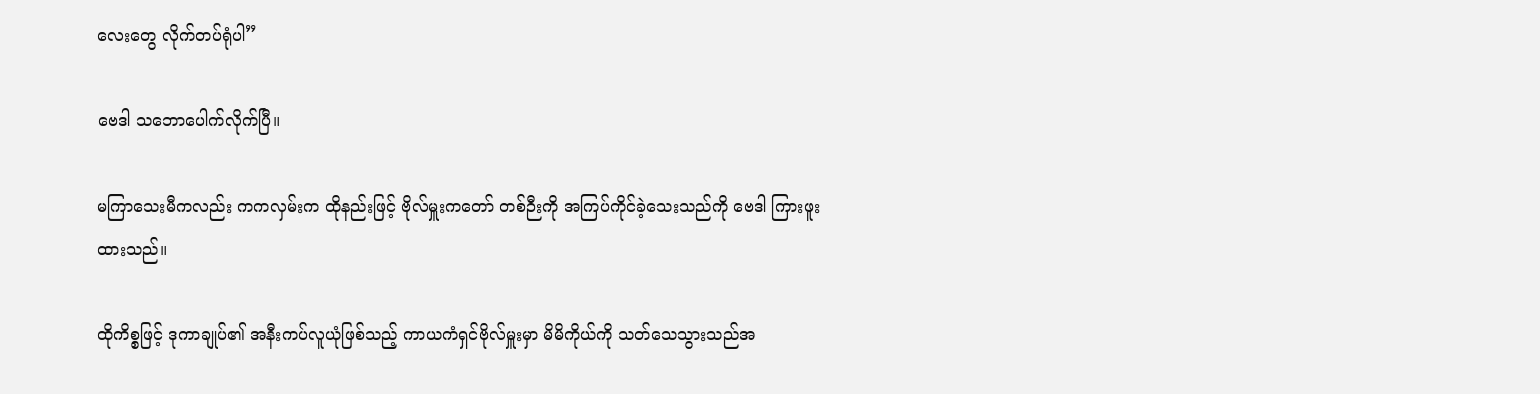လေး‌တွေ လိုက်တပ်ရုံပါ”

ဗေဒါ သဘောပေါက်လိုက်ပြီ။

မကြာသေးမီကလည်း ကကလှမ်းက ထိုနည်းဖြင့် ဗိုလ်မှူးကတော် တစ်ဉီးကို အကြပ်ကိုင်ခဲ့သေးသည်ကို ဗေဒါ ကြားဖူးထားသည်။

ထိုကိစ္စဖြင့် ဒုကာချုပ်၏ အနီးကပ်လူယုံဖြစ်သည့် ကာယကံရှင်ဗိုလ်မှူးမှာ မိမိကိုယ်ကို သတ်သေသွားသည်အ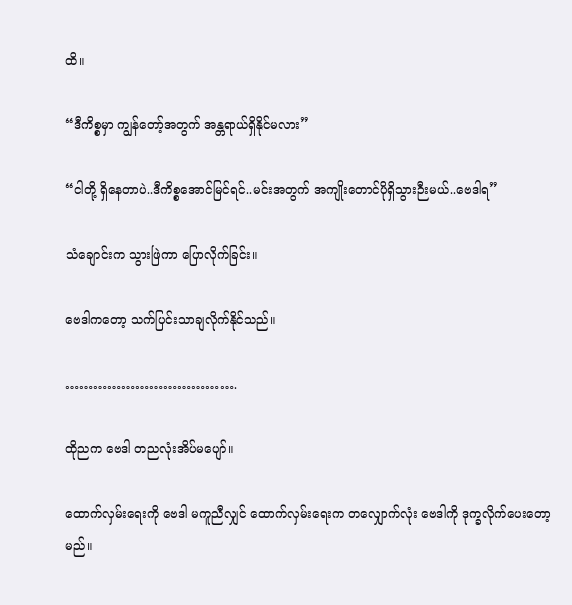ထိ။

“ဒီကိစ္စမှာ ကျွန်တော့်အတွက် အန္တရာယ်ရှိနိုင်မလား”

“ငါတို့ ရှိနေတာပဲ..ဒီကိစ္စအောင်မြင်ရင်..မင်းအတွက် အကျိုးတောင်ပိုရှိသွားဉီးမယ်..ဗေဒါရ”

သံချောင်းက သွားဖြဲကာ ပြောလိုက်ခြင်း။

ဗေဒါကတော့ သက်ပြင်းသာချလိုက်နိုင်သည်။

……………………………….

ထိုညက ဗေဒါ တညလုံးအိပ်မပျော်။

ထောက်လှမ်း‌ရေးကို ဗေဒါ မကူညီလျှင် ထောက်လှမ်းရေးက တလျှောက်လုံး ဗေဒါကို ဒုက္ခလိုက်ပေးတော့မည်။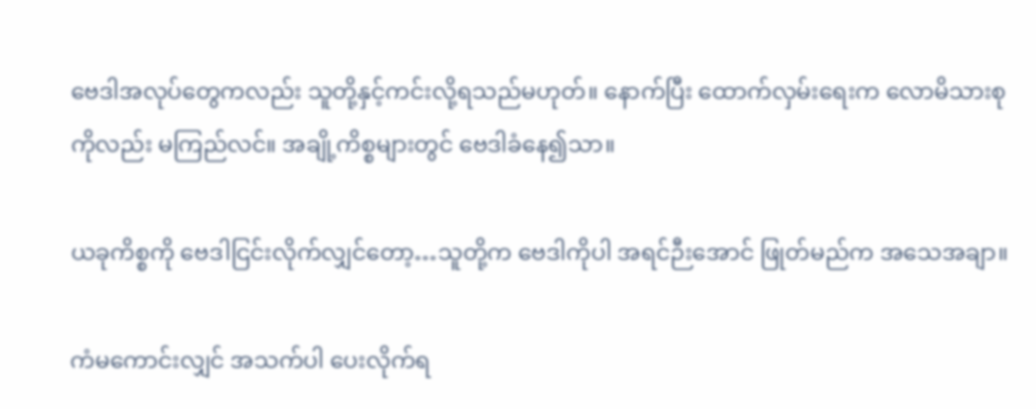ဗေဒါအလုပ်တွေကလည်း သူတို့နှင့်ကင်းလို့ရသည်မဟုတ်။ နောက်ပြီး ထောက်လှမ်းရေးက လောမိသားစုကိုလည်း မကြည်လင်။ အချို့ကိစ္စများတွင် ဗေဒါခံနေ၍သာ။

ယခုကိစ္စကို ဗေဒါငြင်းလိုက်လျှင်တော့…သူတို့က ဗေဒါကိုပါ အရင်ဉီးအောင် ဖြုတ်မည်က အသေအချာ။

ကံမကောင်းလျှင် အသက်ပါ ပေးလိုက်ရ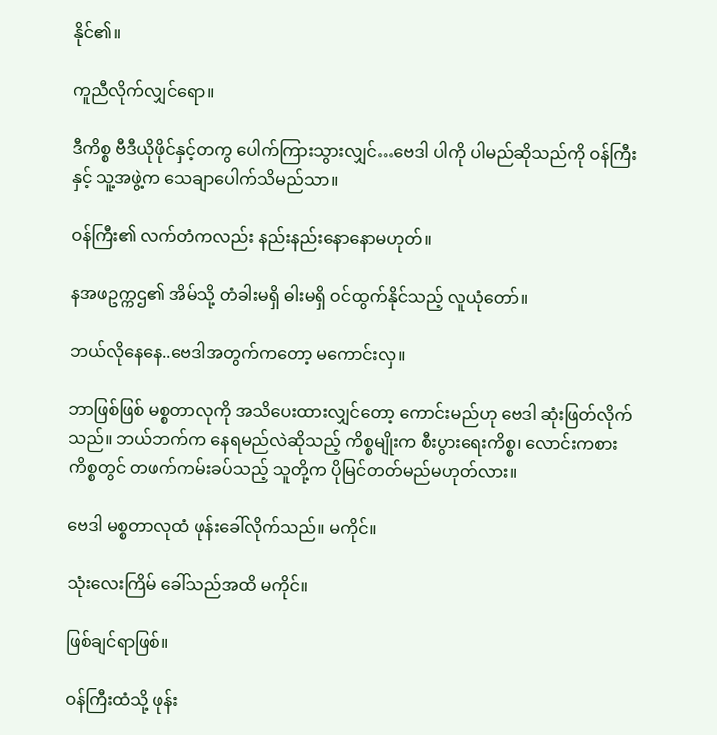နိုင်၏။

ကူညီလိုက်လျှင်ရော။

ဒီကိစ္စ ဗီဒီယိုဖိုင်နှင့်တကွ ပေါက်ကြားသွားလျှင်…ဗေဒါ ပါကို ပါမည်ဆိုသည်ကို ဝန်ကြီး နှင့် သူ့အဖွဲ့က သေချာပေါက်သိမည်သာ။

ဝန်ကြီး၏ လက်တံကလည်း နည်းနည်းနောနောမဟုတ်။

နအဖဥက္ကဌ၏ အိမ်သို့ တံခါးမရှိ ဓါးမရှိ ဝင်ထွက်နိုင်သည့် လူယုံတော်။

ဘယ်လိုနေနေ..ဗေဒါအတွက်ကတော့ မကောင်းလှ။

ဘာဖြစ်ဖြစ် မစ္စတာလုကို အသိပေးထားလျှင်တော့ ကောင်းမည်ဟု ဗေဒါ ဆုံးဖြတ်လိုက်သည်။ ဘယ်ဘက်က နေရမည်လဲဆိုသည့် ကိစ္စမျိုးက စီးပွားရေးကိစ္စ၊ လောင်းကစားကိစ္စတွင် တဖက်ကမ်းခပ်သည့် သူတို့က ပိုမြင်တတ်မည်မဟုတ်လား။

ဗေဒါ မစ္စတာလုထံ ဖုန်းခေါ်လိုက်သည်။ မကိုင်။

သုံးလေးကြိမ် ခေါ်သည်အထိ မကိုင်။

ဖြစ်ချင်ရာဖြစ်။

ဝန်ကြီးထံသို့ ဖုန်း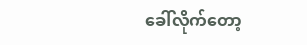ခေါ်လိုက်တော့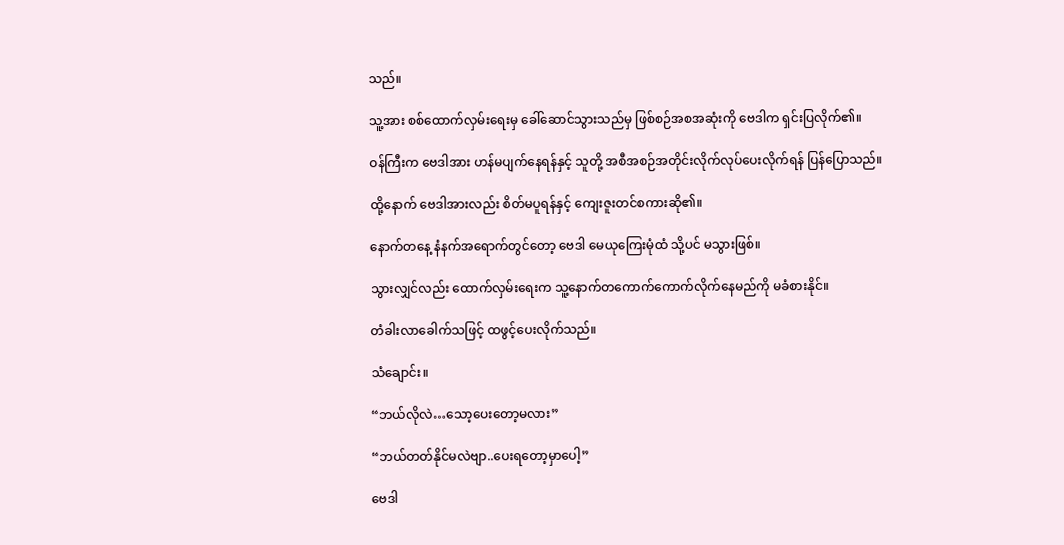သည်။

သူ့အား စစ်ထောက်လှမ်းရေးမှ ခေါ်ဆောင်သွားသည်မှ ဖြစ်စဉ်အစအဆုံးကို ဗေဒါက ရှင်းပြလိုက်၏။

ဝန်ကြီးက ဗေဒါအား ဟန်မပျက်နေရန်နှင့် သူတို့ အစီအစဉ်အတိုင်းလိုက်လုပ်ပေးလိုက်ရန် ပြန်ပြောသည်။

ထို့နောက် ဗေဒါအားလည်း စိတ်မပူရန်နှင့် ကျေးဇူးတင်စကားဆို၏။

နောက်တနေ့ နံနက်အရောက်တွင်တော့ ဗေဒါ မေယုကြေးမုံထံ သို့ပင် မသွားဖြစ်။

သွားလျှင်လည်း ထောက်လှမ်းရေးက သူ့နောက်တကောက်ကောက်လိုက်နေမည်ကို မခံစားနိုင်။

တံခါးလာခေါက်သဖြင့် ထဖွင့်ပေးလိုက်သည်။

သံချောင်း။

“ဘယ်လိုလဲ…သော့ပေးတော့မလား”

“ဘယ်တတ်နိုင်မလဲဗျာ..ပေးရတော့မှာပေါ့”

ဗေဒါ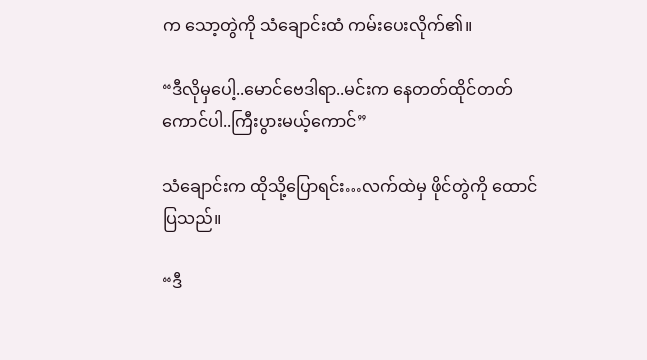က သော့တွဲကို သံချောင်းထံ ကမ်းပေးလိုက်၏။

“ဒီလိုမှပေါ့..မောင်ဗေဒါရာ..မင်းက နေတတ်ထိုင်တတ်ကောင်ပါ..ကြီးပွားမယ့်ကောင်”

သံချောင်းက ထိုသို့ပြောရင်း…လက်ထဲမှ ဖိုင်တွဲကို ထောင်ပြသည်။

“ဒီ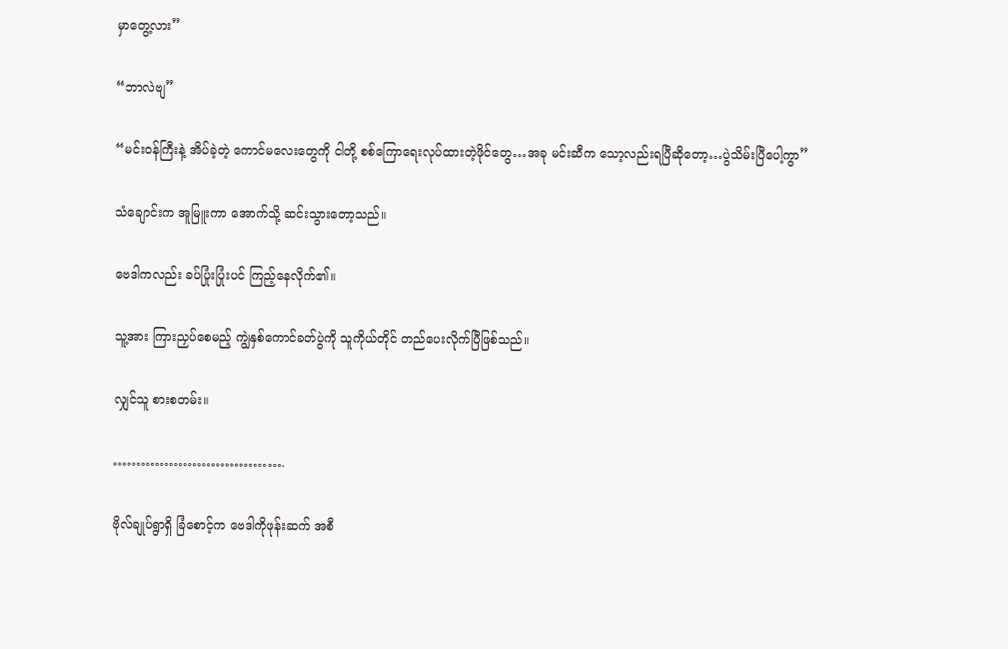မှာတွေ့လား”

“ဘာလဲဗျ”

“မင်းဝန်ကြီးနဲ့ အိပ်ခဲ့တဲ့ ကောင်မလေးတွေကို ငါတို့ စစ်ကြောရေးလုပ်ထားတဲ့ဖိုင်တွေ…အခု မင်းဆီက သော့လည်းရပြီဆိုတော့…ပွဲသိမ်းပြီပေါ့ကွာ”

သံချောင်းက အူမြူးကာ အောက်သို့ ဆင်းသွားတော့သည်။

ဗေဒါကလည်း ခပ်ပြုံးပြုံးပင် ကြည့်နေလိုက်၏။

သူ့အား ကြားညှပ်စေမည့် ကျွဲနှစ်ကောင်ခတ်ပွဲကို သူကိုယ်တိုင် တည်ပေးလိုက်ပြီဖြစ်သည်။

လျှင်သူ စားစတမ်း။

……………………………….

ဗိုလ်ချုပ်ရွာရှိ ခြံစောင့်က ဗေဒါကိုဖုန်းဆက် အစီ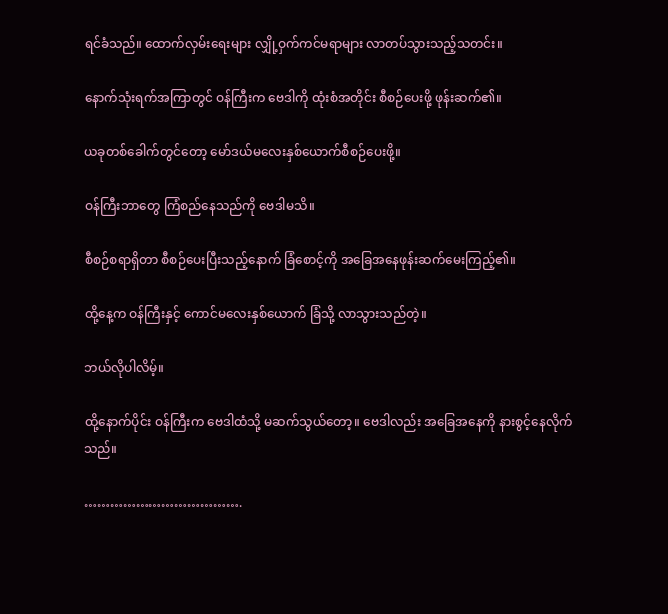ရင်ခံသည်။ ထောက်လှမ်းရေးများ လျှို့ဝှက်ကင်မရာများ လာတပ်သွားသည့်သတင်း။

နောက်သုံးရက်အကြာတွင် ဝန်ကြီးက ဗေဒါကို ထုံးစံအတိုင်း စီစဉ်ပေးဖို့ ဖုန်းဆက်၏။

ယခုတစ်ခေါက်တွင်တော့ မော်ဒယ်မလေးနှစ်ယောက်စီစဉ်ပေးဖို့။

ဝန်ကြီးဘာတွေ ကြံစည်နေသည်ကို ဗေဒါမသိ။

စီစဉ်စရာရှိတာ စီစဉ်ပေးပြီးသည့်နောက် ခြံစောင့်ကို အခြေအနေဖုန်းဆက်မေးကြည့်၏။

ထို့နေ့က ဝန်ကြီးနှင့် ကောင်မလေးနှစ်ယောက် ခြံသို့ လာသွားသည်တဲ့။

ဘယ်လိုပါလိမ့်။

ထို့နောက်ပိုင်း ဝန်ကြီးက ဗေဒါထံသို့ မဆက်သွယ်တော့။ ဗေဒါလည်း အခြေအနေကို နားစွင့်နေလိုက်သည်။

……………………………….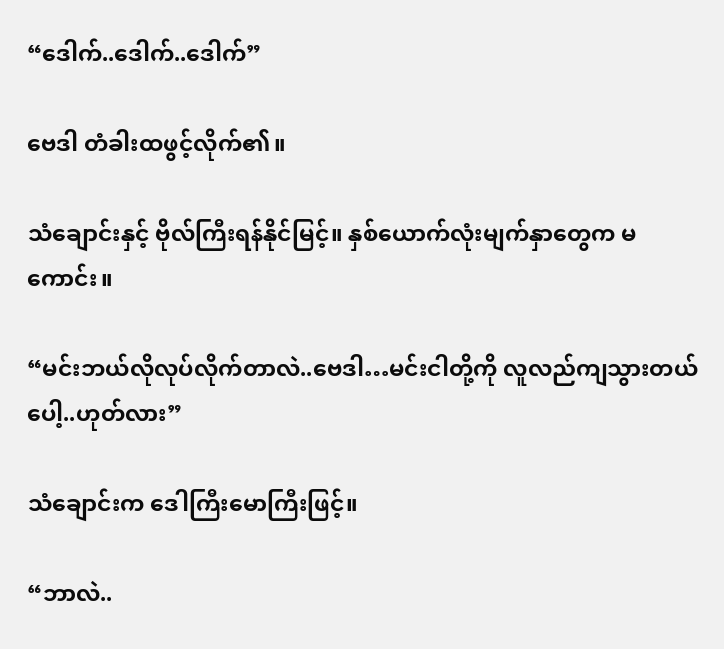“ဒေါက်..ဒေါက်..ဒေါက်”

ဗေဒါ တံခါးထဖွင့်လိုက်၏။

သံချောင်းနှင့် ဗိုလ်ကြီးရန်နိုင်မြင့်။ နှစ်ယောက်လုံးမျက်နှာတွေက မကောင်း။

“မင်းဘယ်လိုလုပ်လိုက်တာလဲ..ဗေဒါ…မင်းငါတို့ကို လူလည်ကျသွားတယ်ပေါ့..ဟုတ်လား”

သံချောင်းက ဒေါကြီးမောကြီးဖြင့်။

“ဘာလဲ..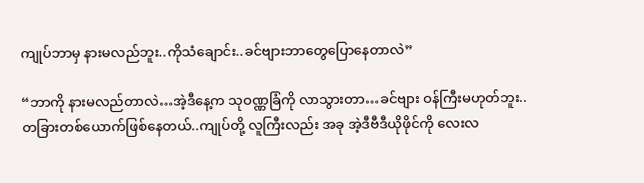ကျုပ်ဘာမှ နားမလည်ဘူး..ကိုသံချောင်း..ခင်ဗျားဘာတွေပြောနေတာလဲ”

“ဘာကို နားမလည်တာလဲ…အဲ့ဒီနေ့က သုဝဏ္ဏခြံကို လာသွားတာ…ခင်ဗျား ဝန်ကြီးမဟုတ်ဘူး..တခြားတစ်ယောက်ဖြစ်နေတယ်..ကျုပ်တို့ လူကြီးလည်း အခု အဲ့ဒီဗီဒီယိုဖိုင်ကို လေးလ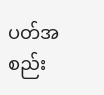ပတ်အစည်း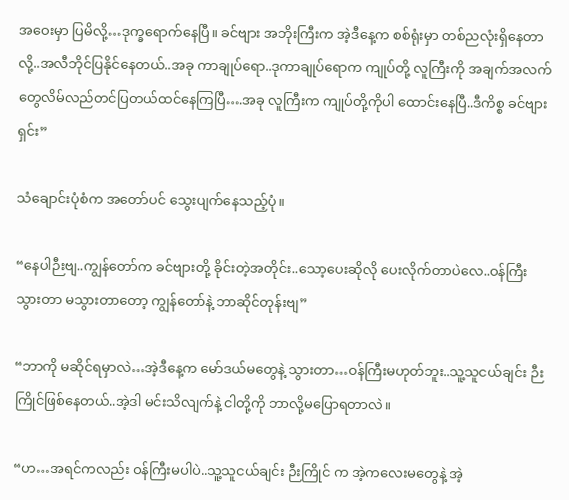အဝေးမှာ ပြမိလို့…ဒုက္ခရောက်နေပြီ။ ခင်ဗျား အဘိုးကြီးက အဲ့ဒီနေ့က စစ်ရုံးမှာ တစ်ညလုံးရှိနေတာလို့..အလီဘိုင်ပြနိုင်နေတယ်..အခု ကာချုပ်ရော..ဒုကာချုပ်ရောက ကျုပ်တို့ လူကြီးကို အချက်အလက်တွေလိမ်လည်တင်ပြတယ်ထင်နေကြပြီ….အခု လူကြီးက ကျုပ်တို့ကိုပါ ထောင်းနေပြီ..ဒီကိစ္စ ခင်ဗျားရှင်း”

သံချောင်းပုံစံက အတော်ပင် သွေးပျက်နေသည့်ပုံ။

“နေပါဉီးဗျ..ကျွန်တော်က ခင်ဗျားတို့ ခိုင်းတဲ့အတိုင်း..သော့ပေးဆိုလို ပေးလိုက်တာပဲလေ..ဝန်ကြီးသွားတာ မသွားတာတော့ ကျွန်တော်နဲ့ ဘာဆိုင်တုန်းဗျ”

“ဘာကို မဆိုင်ရမှာလဲ…အဲ့ဒီနေ့က မော်ဒယ်မတွေနဲ့ သွားတာ…ဝန်ကြီးမဟုတ်ဘူး..သူ့သူငယ်ချင်း ဉီးကြိုင်ဖြစ်နေတယ်..အဲ့ဒါ မင်းသိလျက်နဲ့ ငါတို့ကို ဘာလို့မပြောရတာလဲ။

“ဟ…အရင်ကလည်း ဝန်ကြီးမပါပဲ..သူ့သူငယ်ချင်း ဉီးကြိုင် က အဲ့‌ကလေးမတွေနဲ့ အဲ့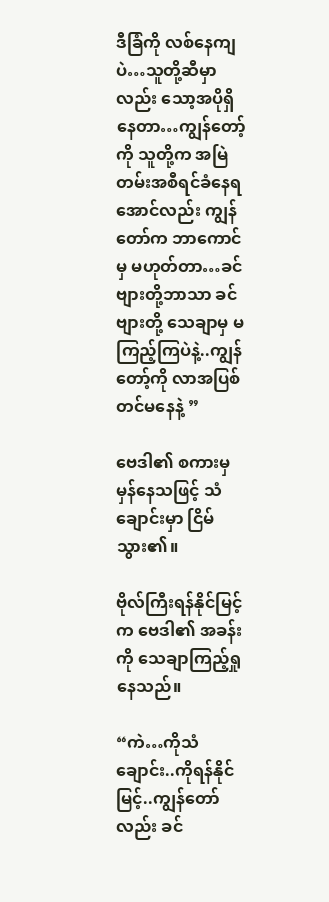ဒီခြံကို လစ်နေကျပဲ…သူတို့ဆီမှာလည်း သော့အပိုရှိနေတာ…ကျွန်တော့်ကို သူတို့က အမြဲတမ်းအစီရင်ခံနေရအောင်လည်း ကျွန်တော်က ဘာကောင်မှ မဟုတ်တာ…ခင်ဗျားတို့ဘာသာ ခင်ဗျားတို့ သေချာမှ မကြည့်ကြပဲနဲ့..ကျွန်တော့်ကို လာအပြစ်တင်မနေနဲ့ ”

ဗေဒါ၏ စကားမှ မှန်နေသဖြင့် သံချောင်းမှာ ငြိမ်သွား၏။

ဗိုလ်ကြီးရန်နိုင်မြင့် က ဗေဒါ၏ အခန်းကို သေချာကြည့်ရှုနေသည်။

“ကဲ…ကိုသံချောင်း..ကိုရန်နိုင်မြင့်..ကျွန်တော်လည်း ခင်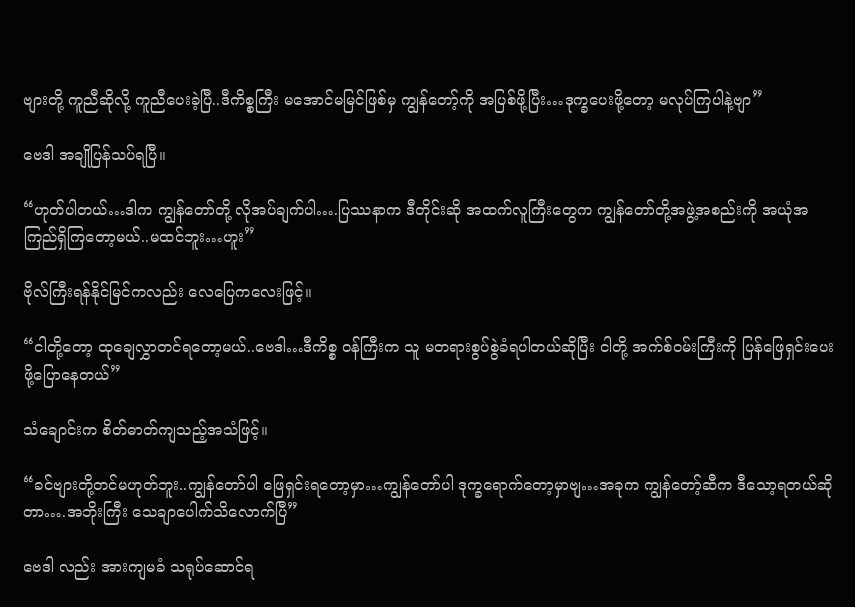ဗျားတို့ ကူညီဆိုလို့ ကူညီပေးခဲ့ပြီ..ဒီကိစ္စကြီး မအောင်မမြင်ဖြစ်မှ ကျွန်တော့်ကို အပြစ်ဖို့ပြီး…ဒုက္ခပေးဖို့တော့ မလုပ်ကြပါနဲ့ဗျာ”

ဗေဒါ အချိုပြန်သပ်ရပြီ။

“ဟုတ်ပါတယ်…ဒါက ကျွန်တော်တို့ လိုအပ်ချက်ပါ….ပြဿနာက ဒီတိုင်းဆို အထက်လူကြီးတွေက ကျွန်တော်တို့အဖွဲ့အစည်းကို အယုံအကြည်ရှိကြတော့မယ်..မထင်ဘူး…ဟူး”

ဗိုလ်ကြီးရန်နိုင်မြင်ကလည်း လေပြေကလေးဖြင့်။

“ငါတို့တော့ ထုချေလွှာတင်ရတော့မယ်..ဗေဒါ…ဒီကိစ္စ ဝန်ကြီးက သူ မတရားစွပ်စွဲခံရပါတယ်ဆိုပြီး ငါတို့ အက်စ်ဝမ်းကြီးကို ပြန်ဖြေရှင်းပေးဖို့ပြောနေတယ်”

သံချောင်းက စိတ်ဓာတ်ကျသည့်အသံဖြင့်။

“ခင်ဗျားတို့တင်မဟုတ်ဘူး..ကျွန်တော်ပါ ဖြေရှင်းရတော့မှာ…ကျွန်တော်ပါ ဒုက္ခရောက်တော့မှာဗျ…အခုက ကျွန်တော့်ဆီက ဒီသော့ရတယ်ဆိုတာ….အဘိုးကြီး သေချာပေါက်သိလောက်ပြီ”

ဗေဒါ လည်း အားကျမခံ သရုပ်ဆောင်ရ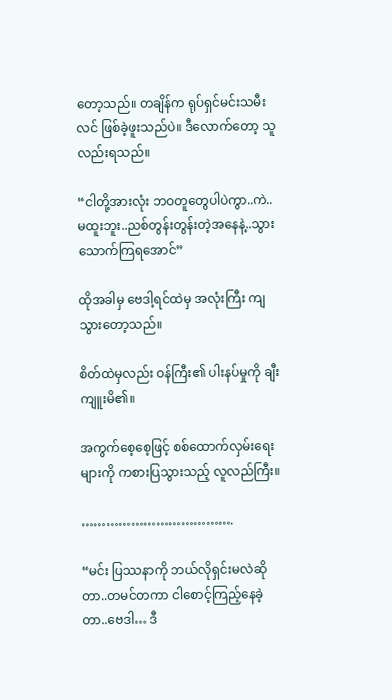တော့သည်။ တချိန်က ရုပ်ရှင်မင်းသမီးလင် ဖြစ်ခဲ့ဖူးသည်ပဲ။ ဒီလောက်တော့ သူလည်းရသည်။

“ငါတို့အားလုံး ဘဝတူတွေပါပဲကွာ..ကဲ..မထူးဘူး..ညစ်တွန်းတွန်းတဲ့အနေနဲ့..သွားသောက်ကြရအောင်”

ထိုအခါမှ ဗေဒါ့ရင်ထဲမှ အလုံးကြီး ကျသွားတော့သည်။

စိတ်ထဲမှလည်း ဝန်ကြီး၏ ပါးနပ်မှုကို ချီးကျူးမိ၏။

အကွက်စေ့စေ့ဖြင့် စစ်ထောက်လှမ်းရေးများကို ကစားပြသွားသည့် လူလည်ကြီး။

……………………………….

“မင်း ပြဿနာကို ဘယ်လိုရှင်းမလဲဆိုတာ..တမင်တကာ ငါစောင့်ကြည့်နေခဲ့တာ..ဗေဒါ… ဒီ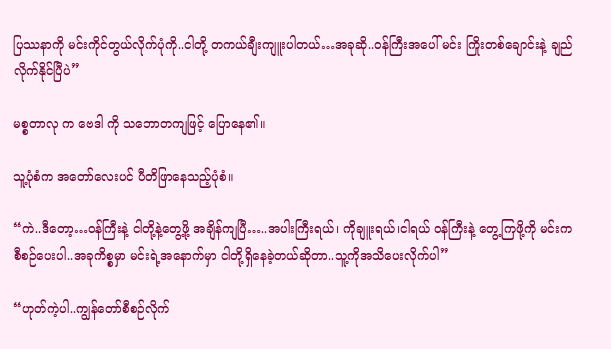ပြဿနာကို မင်းကိုင်တွယ်လိုက်ပုံကို..ငါတို့ တကယ်ချီးကျူးပါတယ်…အခုဆို..ဝန်ကြီးအပေါ် မင်း ကြိုးတစ်ချောင်းနဲ့ ချည်လိုက်နိုင်ပြီပဲ”

မစ္စတာလု က ဗေဒါ ကို သဘောတကျဖြင့် ပြောနေ၏။

သူ့ပုံစံက အတော်လေးပင် ပီတိဖြာနေသည့်ပုံစံ။

“ကဲ..ဒီတော့…ဝန်ကြီးနဲ့ ငါတို့နဲ့တွေ့ဖို့ အချိန်ကျပြီ…..အပါးကြီးရယ်၊ ကိုချူးရယ်၊ငါရယ် ဝန်ကြီးနဲ့ တွေ့ကြဖို့ကို မင်းက စီစဉ်ပေးပါ..အခုကိစ္စမှာ မင်းရဲ့အနောက်မှာ ငါတို့ရှိနေခဲ့တယ်ဆိုတာ..သူ့ကိုအသိပေးလိုက်ပါ”

“ဟုတ်ကဲ့ပါ..ကျွန်တော်စီစဉ်လိုက်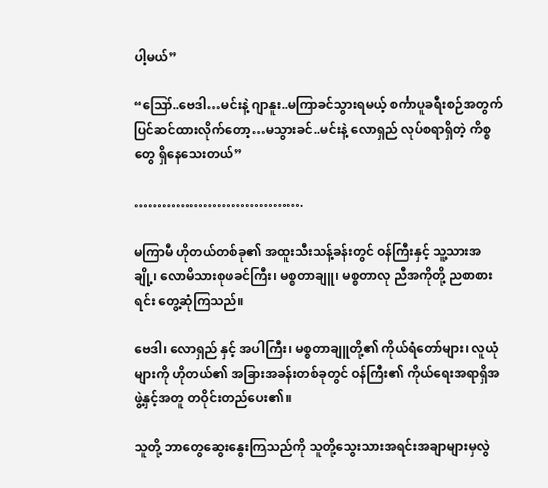ပါ့မယ်”

“ဪ..ဗေဒါ…မင်းနဲ့ ဂျာနူး..မကြာခင်သွားရမယ့် စင်္ကာပူခရီးစဉ်အတွက် ပြင်ဆင်ထားလိုက်တော့…မသွားခင်..မင်းနဲ့ လောရှည် လုပ်စရာရှိတဲ့ ကိစ္စတွေ ရှိနေသေးတယ်”

……………………………….

မကြာမီ ဟိုတယ်တစ်ခု၏ အထူးသီးသန့်ခန်းတွင် ဝန်ကြီးနှင့် သူ့သားအချို့၊ လောမိသားစုဖခင်ကြီး၊ မစ္စတာချူ၊ မစ္စတာလု ညီအကိုတို့ ညစာစားရင်း တွေ့ဆုံကြသည်။

ဗေဒါ၊ လောရှည် နှင့် အပါကြီး၊ မစ္စတာချူတို့၏ ကိုယ်ရံတော်များ၊ လူယုံများကို ဟိုတယ်၏ အခြားအခန်းတစ်ခုတွင် ဝန်ကြီး၏ ကိုယ်ရေးအရာရှိအဖွဲ့နှင့်အတူ တဝိုင်းတည်ပေး၏။

သူတို့ ဘာတွေဆွေးနွေးကြသည်ကို သူတို့သွေးသားအရင်းအချာများမှလွဲ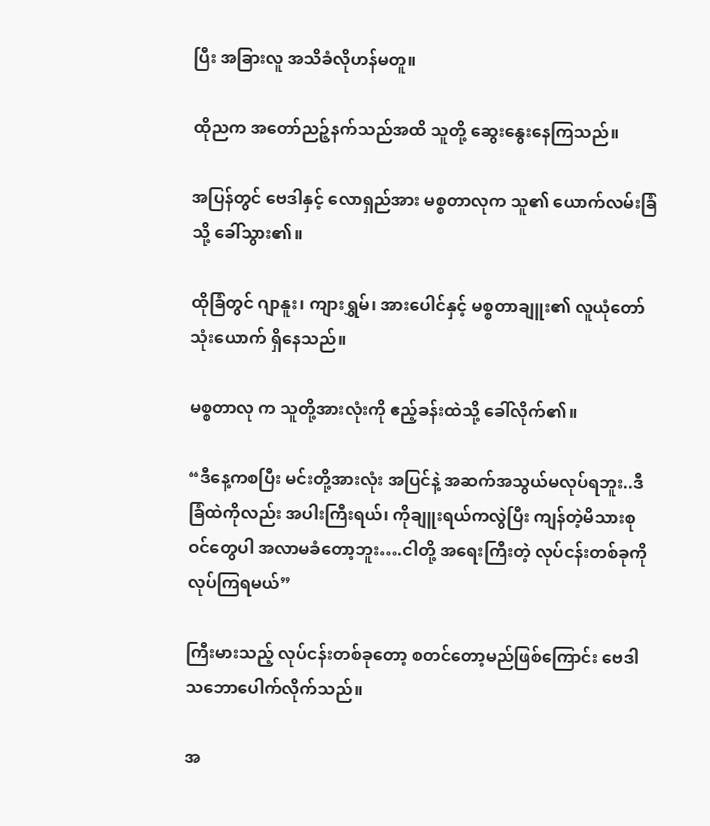ပြီး အခြားလူ အသိခံလိုဟန်မတူ။

ထိုညက အတော်ညဉ့်နက်သည်အထိ သူတို့ ဆွေးနွေးနေကြသည်။

အပြန်တွင် ဗေဒါနှင့် လောရှည်အား မစ္စတာလုက သူ၏ ယောက်လမ်းခြံသို့ ခေါ်သွား၏။

ထိုခြံတွင် ဂျာနူး၊ ကျားရွှမ်၊ အားပေါင်နှင့် မစ္စတာချူး၏ လူယုံတော် သုံးယောက် ရှိနေသည်။

မစ္စတာလု က သူတို့အားလုံးကို ဧည့်ခန်းထဲသို့ ခေါ်လိုက်၏။

“ဒီနေ့ကစပြီး မင်းတို့အားလုံး အပြင်နဲ့ အဆက်အသွယ်မလုပ်ရဘူး..ဒီခြံထဲကိုလည်း အပါးကြီးရယ်၊ ကိုချူးရယ်ကလွဲပြီး ကျန်တဲ့မိသားစုဝင်တွေပါ အလာမခံတော့ဘူး….ငါတို့ အရေးကြီးတဲ့ လုပ်ငန်းတစ်ခုကို လုပ်ကြရမယ်”

ကြီးမားသည့် လုပ်ငန်းတစ်ခုတော့ စတင်တော့မည်ဖြစ်ကြောင်း ဗေဒါ သဘောပေါက်လိုက်သည်။

အ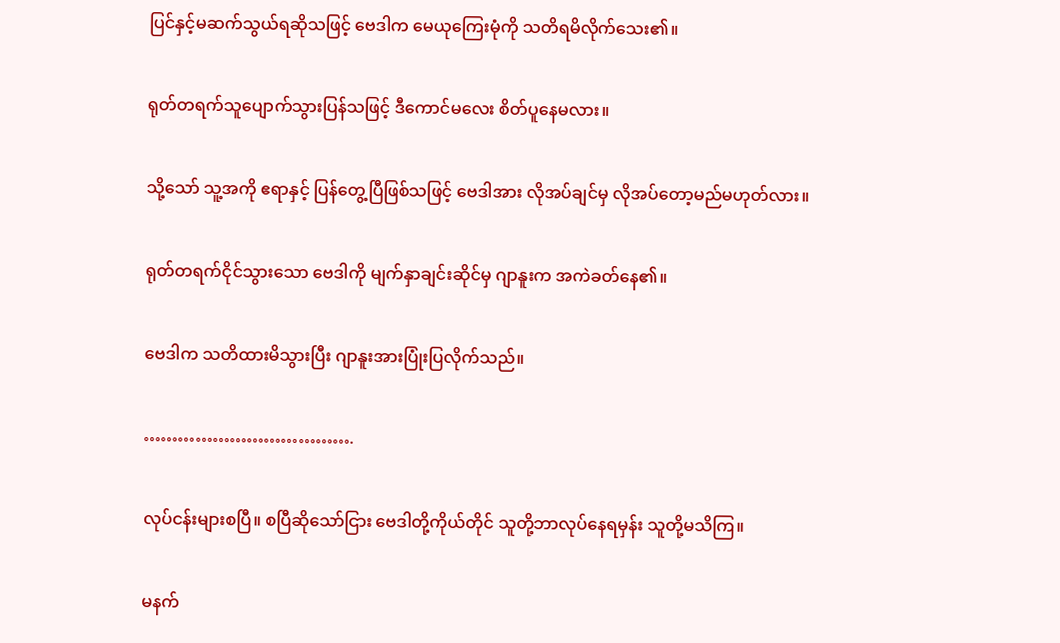ပြင်နှင့်မဆက်သွယ်ရဆိုသဖြင့် ဗေဒါက မေယုကြေးမုံကို သတိရမိလိုက်သေး၏။

ရုတ်တရက်သူပျောက်သွားပြန်သဖြင့် ဒီကောင်မလေး စိတ်ပူနေမလား။

သို့သော် သူ့အကို ဧရာနှင့် ပြန်တွေ့ပြီဖြစ်သဖြင့် ဗေဒါအား လိုအပ်ချင်မှ လိုအပ်တော့မည်မဟုတ်လား။

ရုတ်တရက်ငိုင်သွားသော ဗေဒါကို မျက်နှာချင်းဆိုင်မှ ဂျာနူးက အကဲခတ်နေ၏။

ဗေဒါက သတိထားမိသွားပြီး ဂျာနူးအားပြုံးပြလိုက်သည်။

……………………………….

လုပ်ငန်းများစပြီ။ စပြီဆိုသော်ငြား ဗေဒါတို့ကိုယ်တိုင် သူတို့ဘာလုပ်နေရမှန်း သူတို့မသိကြ။

မနက်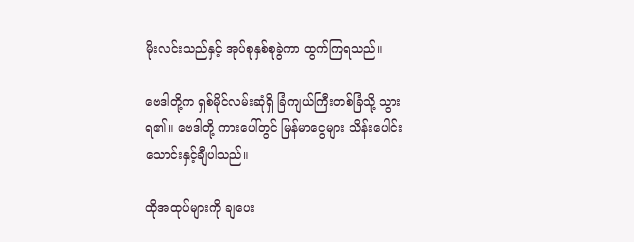မိုးလင်းသည်နှင့် အုပ်စုနှစ်စုခွဲကာ ထွက်ကြရသည်။

ဗေဒါတို့က ရှစ်မိုင်လမ်းဆုံရှိ ခြံကျယ်ကြီးတစ်ခြံသို့ သွားရ၏။ ဗေဒါတို့ ကားပေါ်တွင် မြန်မာငွေများ သိန်းပေါင်းသောင်းနှင့်ချီပါသည်။

ထိုအထုပ်များကို ချပေး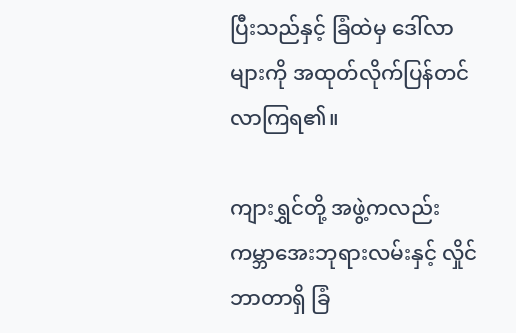ပြီးသည်နှင့် ခြံထဲမှ ဒေါ်လာများကို အထုတ်လိုက်ပြန်တင်လာကြရ၏။

ကျားရွှင်တို့ အဖွဲ့ကလည်း ကမ္ဘာအေးဘုရားလမ်းနှင့် လှိုင်ဘာတာရှိ ခြံ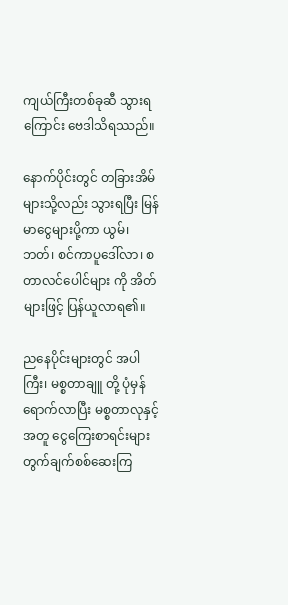ကျယ်ကြီးတစ်ခုဆီ သွားရကြောင်း ဗေဒါသိရဿည်။

နောက်ပိုင်းတွင် တခြားအိမ်များသို့လည်း သွားရပြီး မြန်မာငွေများပို့ကာ ယွမ်၊ ဘတ်၊ စင်ကာပူဒေါ်လာ၊ စတာလင်ပေါင်များ ကို အိတ်များဖြင့် ပြန်ယူလာရ၏။

ညနေပိုင်းများတွင် အပါကြီး၊ မစ္စတာချူ တို့ ပုံမှန်ရောက်လာပြီး မစ္စတာလုနှင့်အတူ ငွေကြေးစာရင်းများ တွက်ချက်စစ်ဆေးကြ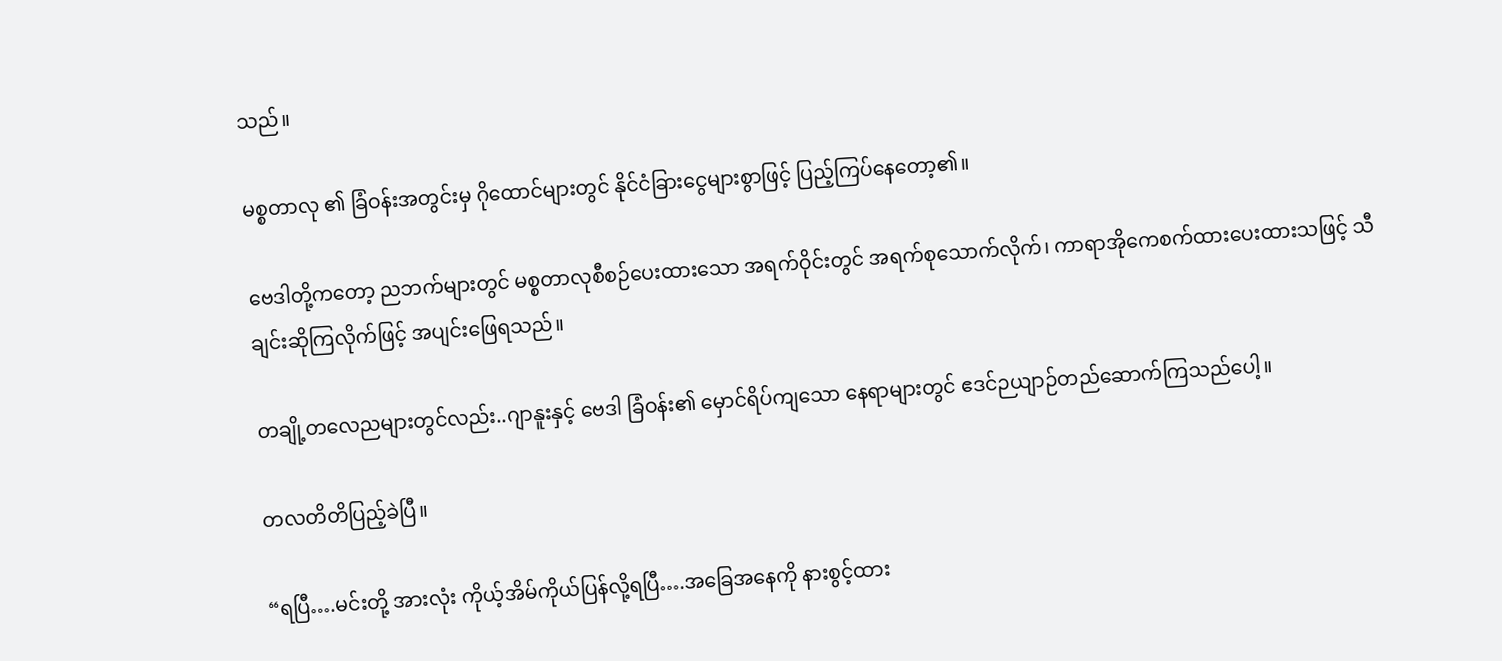သည်။

မစ္စတာလု ၏ ခြံဝန်းအတွင်းမှ ဂိုထောင်များတွင် နိုင်ငံခြားငွေများစွာဖြင့် ပြည့်ကြပ်နေတော့၏။

ဗေဒါတို့ကတော့ ညဘက်များတွင် မစ္စတာလုစီစဉ်ပေးထားသော အရက်ဝိုင်းတွင် အရက်စုသောက်လိုက်၊ ကာရာအိုကေစက်ထားပေးထားသဖြင့် သီချင်းဆိုကြလိုက်ဖြင့် အပျင်းဖြေရသည်။

တချို့တလေညများတွင်လည်း..ဂျာနူးနှင့် ဗေဒါ ခြံဝန်း၏ မှောင်ရိပ်ကျသော နေရာများတွင် ဧဒင်ဉယျာဉ်တည်ဆောက်ကြသည်ပေါ့။

တလတိတိပြည့်ခဲပြီ။

“ရပြီ….မင်းတို့ အားလုံး ကိုယ့်အိမ်ကိုယ်ပြန်လို့ရပြီ….အခြေအနေကို နားစွင့်ထား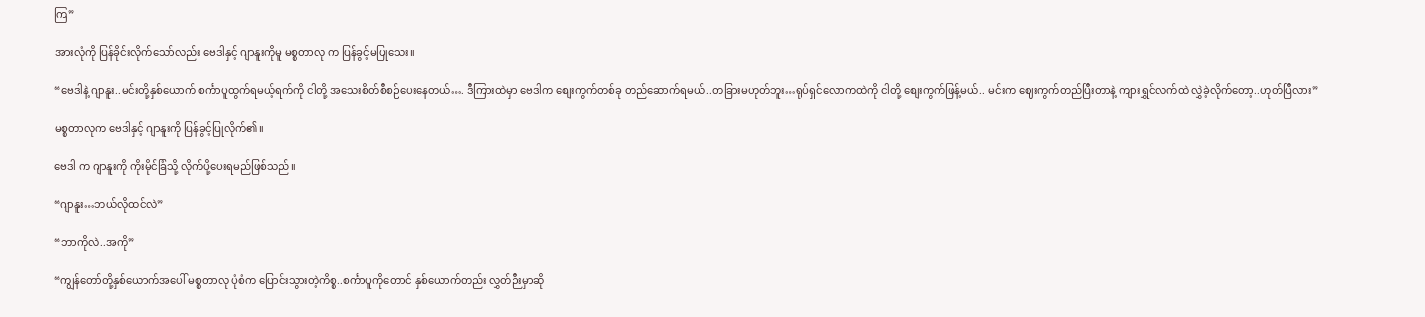ကြ”

အားလုံကို ပြန်ခိုင်းလိုက်သော်လည်း ဗေဒါနှင့် ဂျာနူးကိုမူ မစ္စတာလု က ပြန်ခွင့်မပြုသေး။

“ဗေဒါနဲ့ ဂျာနူး..မင်းတို့နှစ်ယောက် စင်္ကာပူထွက်ရမယ့်ရက်ကို ငါတို့ အသေးစိတ်စီစဉ်ပေးနေတယ်…. ဒီကြားထဲမှာ ဗေဒါက စျေးကွက်တစ်ခု တည်ဆောက်ရမယ်..တခြားမဟုတ်ဘူး…ရုပ်ရှင်လောကထဲကို ငါတို့ စျေးကွက်ဖြန့်မယ်.. မင်းက ဈေးကွက်တည်ပြီးတာနဲ့ ကျားရွှင်လက်ထဲ လွှဲခဲ့လိုက်တော့..ဟုတ်ပြီလား”

မစ္စတာလုက ဗေဒါနှင့် ဂျာနူးကို ပြန်ခွင့်ပြုလိုက်၏။

ဗေဒါ က ဂျာနူးကို ကိုးမိုင်ခြံသို့ လိုက်ပို့ပေးရမည်ဖြစ်သည်။

“ဂျာနူး…ဘယ်လိုထင်လဲ”

“ဘာကိုလဲ..အကို”

“ကျွန်တော်တို့နှစ်ယောက်အပေါ် မစ္စတာလု ပုံစံက ပြောင်းသွားတဲ့ကိစ္စ..စင်္ကာပူကိုတောင် နှစ်ယောက်တည်း လွှတ်ဉီးမှာဆို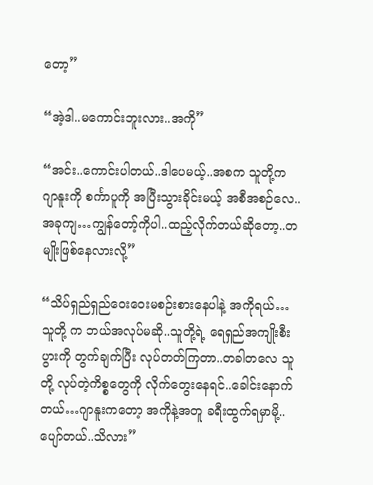တော့”

“အဲ့ဒါ..မကောင်းဘူးလား..အကို”

“အင်း..ကောင်းပါတယ်..ဒါပေမယ့်..အစက သူတို့က ဂျာနူးကို စင်္ကာပူကို အပြီးသွားခိုင်းမယ့် အစီအစဉ်လေ..အခုကျ…ကျွန်တော့်ကိုပါ..ထည့်လိုက်တယ်ဆိုတော့..တမျိုးဖြစ်နေလားလို့”

“သိပ်ရှည်ရှည်ဝေးဝေးမစဉ်းစားနေပါနဲ့ အကိုရယ်…သူတို့ က ဘယ်အလုပ်မဆို..သူတို့ရဲ့ ရေရှည်အကျိုးစီးပွားကို တွက်ချက်ပြီး လုပ်တတ်ကြတာ..တခါတလေ သူတို့ လုပ်တဲ့ကိစ္စတွေကို လိုက်တွေးနေရင်..ခေါင်းနောက်တယ်…ဂျာနူးကတော့ အကိုနဲ့အတူ ခရီးထွက်ရမှာမို့..ပျော်တယ်..သိလား”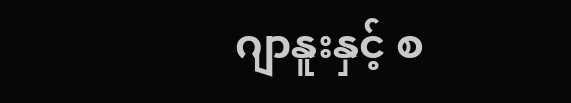ဂျာနူးနှင့် စ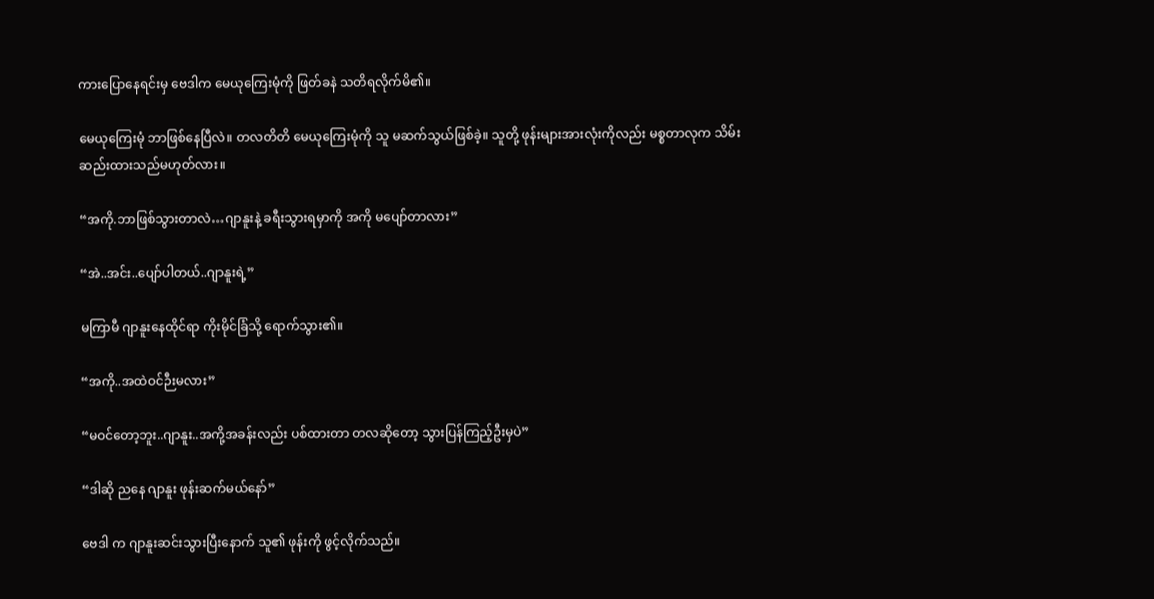ကားပြောနေရင်းမှ ဗေဒါက မေယုကြေးမုံကို ဖြတ်ခနဲ သတိရလိုက်မိ၏။

မေယုကြေးမုံ ဘာဖြစ်နေပြီလဲ။ တလတိတိ မေယုကြေးမုံကို သူ မဆက်သွယ်ဖြစ်ခဲ့။ သူတို့ ဖုန်းများအားလုံးကိုလည်း မစ္စတာလုက သိမ်းဆည်းထားသည်မဟုတ်လား။

“အကို.ဘာဖြစ်သွားတာလဲ…ဂျာနူးနဲ့ ခရီးသွားရမှာကို အကို မပျော်တာလား”

“အဲ..အင်း..ပျော်ပါတယ်..ဂျာနူးရဲ့”

မကြာမီ ဂျာနူးနေထိုင်ရာ ကိုးမိုင်ခြံသို့ ရောက်သွား၏။

“အကို..အထဲဝင်ဉီးမလား”

“မဝင်တော့ဘူး..ဂျာနူး..အကို့အခန်းလည်း ပစ်ထားတာ တလဆိုတော့ သွားပြန်ကြည့်ဦးမှပဲ”

“ဒါဆို ညနေ ဂျာနူး ဖုန်းဆက်မယ်နော်”

ဗေဒါ က ဂျာနူးဆင်းသွားပြီးနောက် သူ၏ ဖုန်းကို ဖွင့်လိုက်သည်။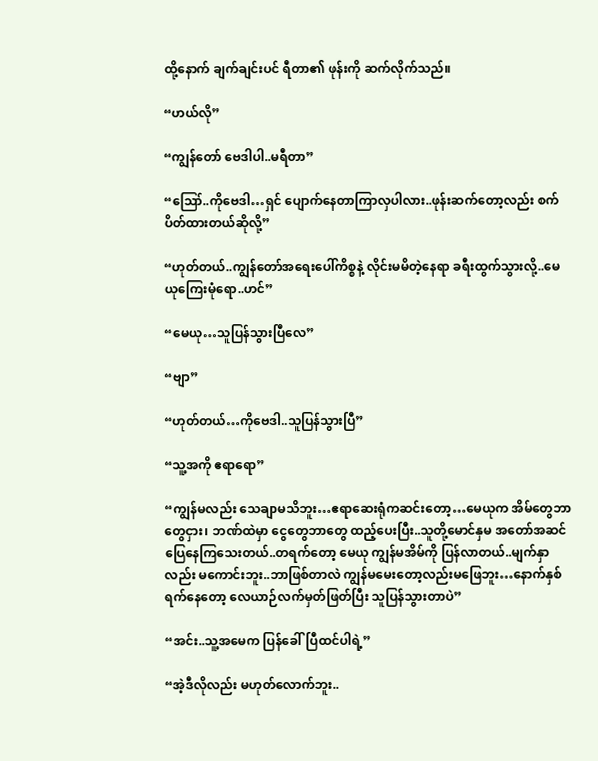ထို့နောက် ချက်ချင်းပင် ရီတာ၏ ဖုန်းကို ဆက်လိုက်သည်။

“ဟယ်လို”

“ကျွန်တော် ဗေဒါပါ..မရီတာ”

“ဪ..ကိုဗေဒါ…ရှင် ပျောက်နေတာကြာလှပါလား..ဖုန်းဆက်တော့လည်း စက်ပိတ်ထားတယ်ဆိုလို့”

“ဟုတ်တယ်..ကျွန်တော်အရေးပေါ်ကိစ္စနဲ့ လိုင်းမမိတဲ့နေရာ ခရီးထွက်သွားလို့..မေယု‌ကြေးမုံရော..ဟင်”

“မေယု…သူပြန်သွားပြီလေ”

“ဗျာ”

“ဟုတ်တယ်…ကိုဗေဒါ..သူပြန်သွားပြီ”

“သူ့အကို ဧရာရော”

“ကျွန်မလည်း သေချာမသိဘူး…ဧရာဆေးရုံကဆင်းတော့…မေယုက အိမ်တွေဘာတွေငှား၊ ဘဏ်ထဲမှာ ငွေတွေဘာတွေ ထည့်ပေးပြီး..သူတို့မောင်နှမ အတော်အဆင်ပြေနေကြသေးတယ်..တရက်တော့ မေယု ကျွန်မအိမ်ကို ပြန်လာတယ်..မျက်နှာလည်း မကောင်းဘူး..ဘာဖြစ်တာလဲ ကျွန်မမေးတော့လည်းမဖြေဘူး…နောက်နှစ်ရက်နေတော့ လေယာဉ်လက်မှတ်ဖြတ်ပြီး သူပြန်သွားတာပဲ”

“အင်း..သူ့အမေက ပြန်ခေါ်ပြီထင်ပါရဲ့”

“အဲ့ဒီလိုလည်း မဟုတ်လောက်ဘူး..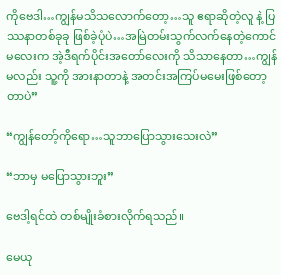ကိုဗေဒါ…ကျွန်မသိသလောက်တော့…သူ ဧရာဆိုတဲ့လူ နဲ့ ပြဿနာတစ်ခုခု ဖြစ်ခဲ့ပုံပဲ…အမြဲတမ်းသွက်လက်နေတဲ့ကောင်မလေးက အဲ့ဒီရက်ပိုင်းအတော်လေးကို သိသာနေတာ…ကျွန်မလည်း သူ့ကို အားနာတာနဲ့ အတင်းအကြပ်မမေးဖြစ်တော့တာပဲ”

“ကျွန်တော့်ကိုရော…သူဘာပြောသွားသေးလဲ”

“ဘာမှ မပြောသွားဘူး”

ဗေဒါ့ရင်ထဲ တစ်မျိုးခံစားလိုက်ရသည်။

မေယု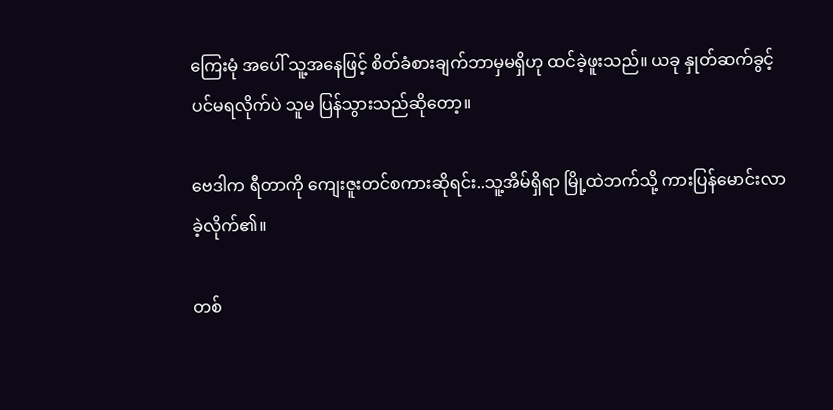ကြေးမုံ အပေါ် သူ့အနေဖြင့် စိတ်ခံစားချက်ဘာမှမရှိဟု ထင်ခဲ့ဖူးသည်။ ယခု နှုတ်ဆက်ခွင့်ပင်မရလိုက်ပဲ သူမ ပြန်သွားသည်ဆိုတော့။

ဗေဒါက ရီတာကို ကျေးဇူးတင်စကားဆိုရင်း..သူ့အိမ်ရှိရာ မြို့ထဲဘက်သို့ ကားပြန်မောင်းလာခဲ့လိုက်၏။

တစ်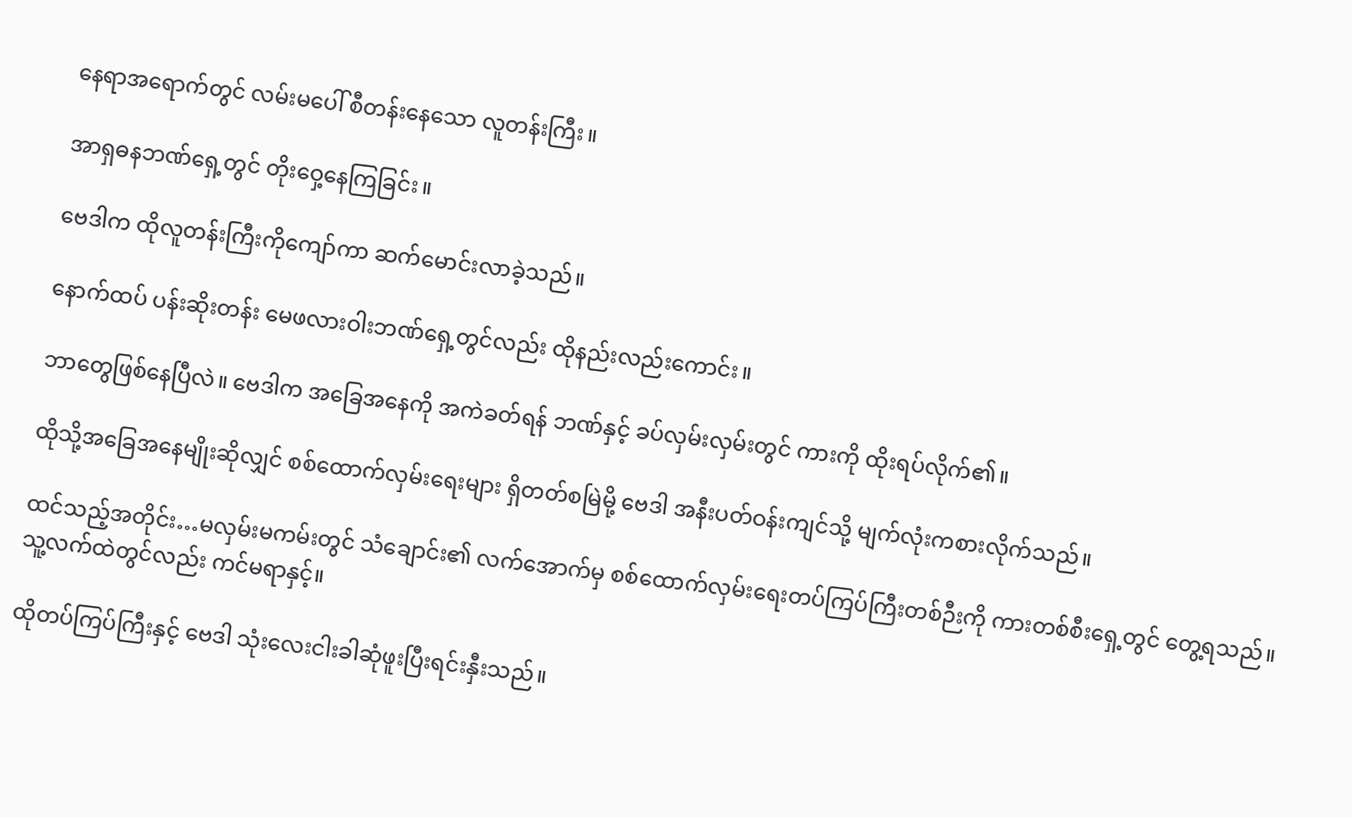နေရာအရောက်တွင် လမ်းမပေါ် စီတန်းနေသော လူတန်းကြီး။

အာရှဓနဘဏ်ရှေ့တွင် တိုးဝှေ့နေကြခြင်း။

ဗေဒါက ထိုလူတန်းကြီးကိုကျော်ကာ ဆက်မောင်းလာခဲ့သည်။

နောက်ထပ် ပန်းဆိုးတန်း မေဖလားဝါးဘဏ်ရှေ့တွင်လည်း ထိုနည်းလည်းကောင်း။

ဘာတွေဖြစ်နေပြီလဲ။ ဗေဒါက အခြေအနေကို အကဲခတ်ရန် ဘဏ်နှင့် ခပ်လှမ်းလှမ်းတွင် ကားကို ထိုးရပ်လိုက်၏။

ထိုသို့အခြေအနေမျိုးဆိုလျှင် စစ်ထောက်လှမ်းရေးများ ရှိတတ်စမြဲမို့ ဗေဒါ အနီးပတ်ဝန်းကျင်သို့ မျက်လုံးကစားလိုက်သည်။

ထင်သည့်အတိုင်း…မလှမ်းမကမ်းတွင် သံချောင်း၏ လက်အောက်မှ စစ်ထောက်လှမ်း‌ရေးတပ်ကြပ်ကြီးတစ်ဉီးကို ကားတစ်စီးရှေ့တွင် တွေ့ရသည်။ သူ့လက်ထဲတွင်လည်း ကင်မရာနှင့်။

ထိုတပ်ကြပ်ကြီးနှင့် ဗေဒါ သုံးလေးငါးခါဆုံဖူးပြီးရင်းနှီးသည်။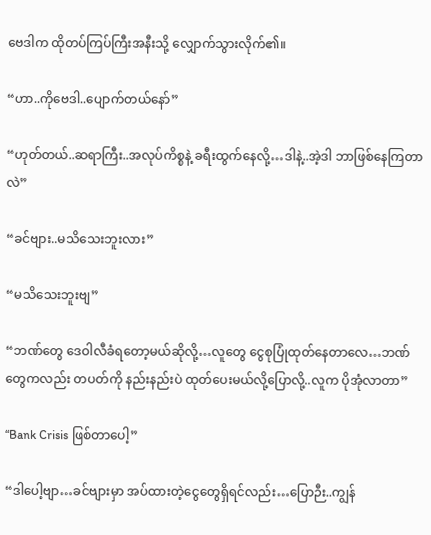ဗေဒါက ထိုတပ်ကြပ်ကြီးအနီးသို့ လျှောက်သွားလိုက်၏။

“ဟာ..ကိုဗေဒါ..ပျောက်တယ်နော်”

“ဟုတ်တယ်..ဆရာကြီး..အလုပ်ကိစ္စနဲ့ ခရီးထွက်နေလို့…ဒါနဲ့..အဲ့ဒါ ဘာဖြစ်နေကြတာလဲ”

“ခင်ဗျား..မသိသေးဘူးလား”

“မသိသေးဘူးဗျ”

“ဘဏ်တွေ ဒေဝါလီခံရတော့မယ်ဆိုလို့…လူတွေ ငွေစုပြုံထုတ်နေတာလေ…ဘဏ်တွေကလည်း တပတ်ကို နည်းနည်းပဲ ထုတ်ပေးမယ်လို့ပြောလို့..လူက ပိုအုံလာတာ”

“Bank Crisis ဖြစ်တာပေါ့”

“ဒါပေါ့ဗျာ…ခင်ဗျားမှာ အပ်ထားတဲ့ငွေတွေရှိရင်လည်း…ပြောဉီး..ကျွန်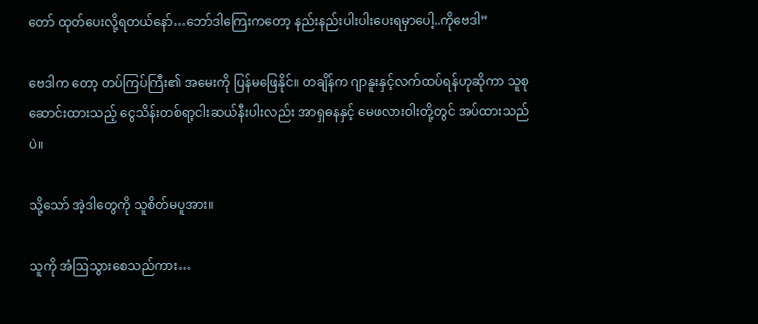တော် ထုတ်ပေးလို့ရတယ်နော်…ဘော်ဒါကြေးကတော့ နည်းနည်းပါးပါးပေးရမှာပေါ့..ကိုဗေဒါ”

ဗေဒါက တော့ တပ်ကြပ်ကြီး၏ အမေးကို ပြန်မဖြေနိုင်။ တချိန်က ဂျာနူးနှင့်လက်ထပ်ရန်ဟုဆိုကာ သူစုဆောင်းထားသည့် ငွေသိန်းတစ်ရာ့ငါးဆယ်နီးပါးလည်း အာရှဓနနှင့် မေဖလားဝါးတို့တွင် အပ်ထားသည်ပဲ။

သို့သော် အဲ့ဒါတွေကို သူစိတ်မပူအား။

သူကို အံဩသွားစေသည်ကား…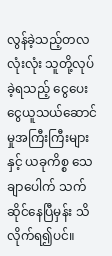လွန်ခဲ့သည့်တလလုံးလုံး သူတို့လုပ်ခဲ့ရသည့် ငွေပေးငွေယူသယ်ဆောင်မှုအကြီးကြီးများနှင့် ယခုကိစ္စ သေချာပေါက် သက်ဆိုင်နေပြီမှန်း သိလိုက်ရ၍ပင်။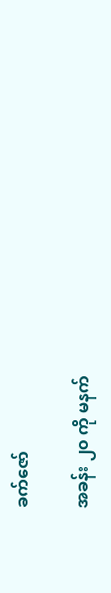ခက်ဇော်

အခန်း ၂၀ ကို မနက်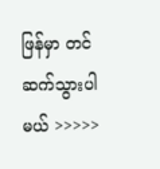ဖြန်မှာ တင်ဆက်သွားပါမယ် >>>>>